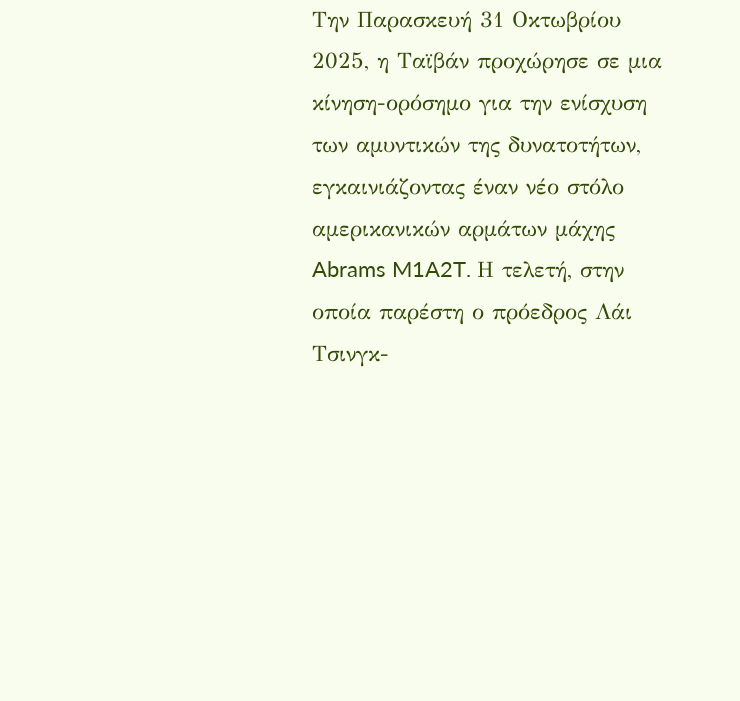Την Παρασκευή 31 Οκτωβρίου 2025, η Ταϊβάν προχώρησε σε μια κίνηση-ορόσημο για την ενίσχυση των αμυντικών της δυνατοτήτων, εγκαινιάζοντας έναν νέο στόλο αμερικανικών αρμάτων μάχης Abrams M1A2T. Η τελετή, στην οποία παρέστη ο πρόεδρος Λάι Τσινγκ-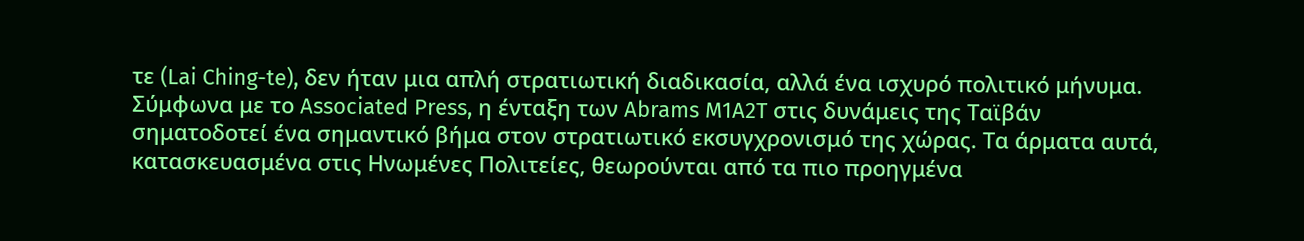τε (Lai Ching-te), δεν ήταν μια απλή στρατιωτική διαδικασία, αλλά ένα ισχυρό πολιτικό μήνυμα.
Σύμφωνα με το Associated Press, η ένταξη των Abrams M1A2T στις δυνάμεις της Ταϊβάν σηματοδοτεί ένα σημαντικό βήμα στον στρατιωτικό εκσυγχρονισμό της χώρας. Τα άρματα αυτά, κατασκευασμένα στις Ηνωμένες Πολιτείες, θεωρούνται από τα πιο προηγμένα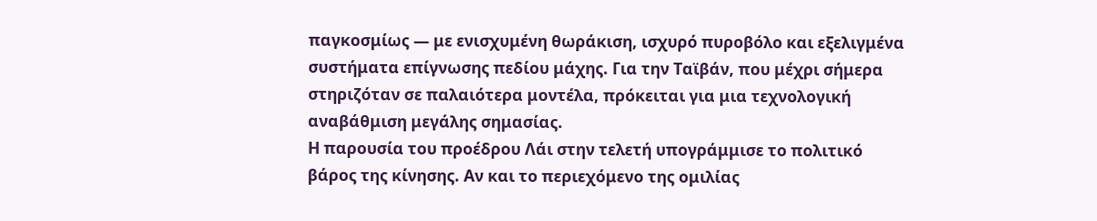παγκοσμίως — με ενισχυμένη θωράκιση, ισχυρό πυροβόλο και εξελιγμένα συστήματα επίγνωσης πεδίου μάχης. Για την Ταϊβάν, που μέχρι σήμερα στηριζόταν σε παλαιότερα μοντέλα, πρόκειται για μια τεχνολογική αναβάθμιση μεγάλης σημασίας.
Η παρουσία του προέδρου Λάι στην τελετή υπογράμμισε το πολιτικό βάρος της κίνησης. Αν και το περιεχόμενο της ομιλίας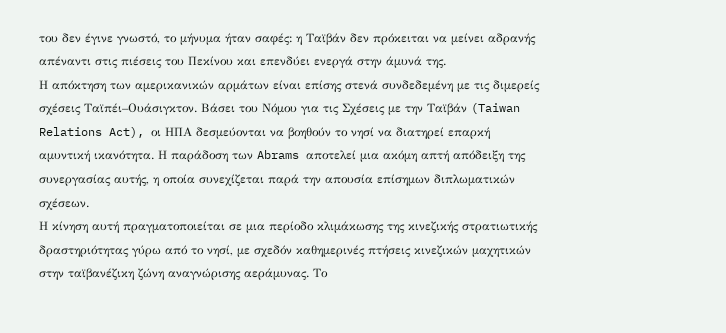του δεν έγινε γνωστό, το μήνυμα ήταν σαφές: η Ταϊβάν δεν πρόκειται να μείνει αδρανής απέναντι στις πιέσεις του Πεκίνου και επενδύει ενεργά στην άμυνά της.
Η απόκτηση των αμερικανικών αρμάτων είναι επίσης στενά συνδεδεμένη με τις διμερείς σχέσεις Ταϊπέι–Ουάσιγκτον. Βάσει του Νόμου για τις Σχέσεις με την Ταϊβάν (Taiwan Relations Act), οι ΗΠΑ δεσμεύονται να βοηθούν το νησί να διατηρεί επαρκή αμυντική ικανότητα. Η παράδοση των Abrams αποτελεί μια ακόμη απτή απόδειξη της συνεργασίας αυτής, η οποία συνεχίζεται παρά την απουσία επίσημων διπλωματικών σχέσεων.
Η κίνηση αυτή πραγματοποιείται σε μια περίοδο κλιμάκωσης της κινεζικής στρατιωτικής δραστηριότητας γύρω από το νησί, με σχεδόν καθημερινές πτήσεις κινεζικών μαχητικών στην ταϊβανέζικη ζώνη αναγνώρισης αεράμυνας. Το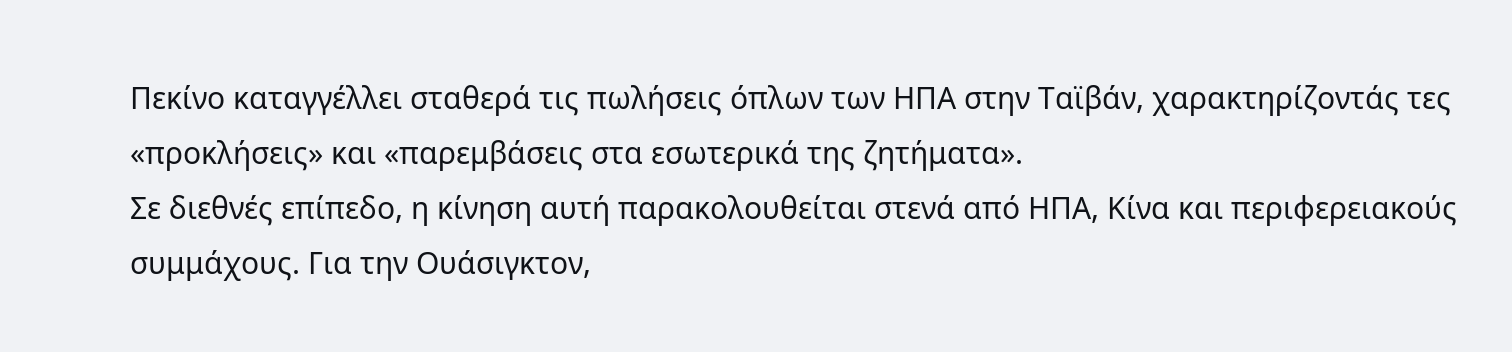Πεκίνο καταγγέλλει σταθερά τις πωλήσεις όπλων των ΗΠΑ στην Ταϊβάν, χαρακτηρίζοντάς τες «προκλήσεις» και «παρεμβάσεις στα εσωτερικά της ζητήματα».
Σε διεθνές επίπεδο, η κίνηση αυτή παρακολουθείται στενά από ΗΠΑ, Κίνα και περιφερειακούς συμμάχους. Για την Ουάσιγκτον,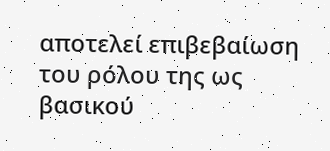αποτελεί επιβεβαίωση του ρόλου της ως βασικού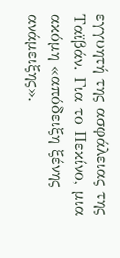εγγυητή της ασφάλειας της Ταϊβάν. Για το Πεκίνο, μια ακόμη «απόδειξη ξένης ανάμειξης».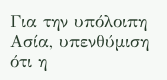Για την υπόλοιπη Ασία, υπενθύμιση ότι η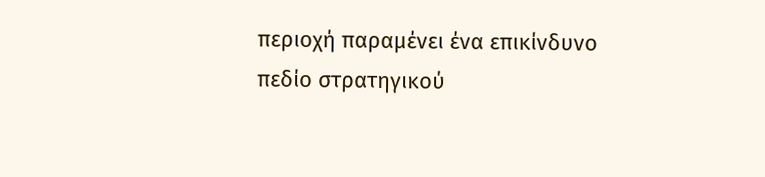περιοχή παραμένει ένα επικίνδυνο πεδίο στρατηγικού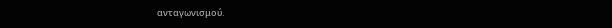ανταγωνισμού.